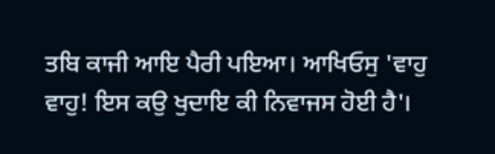ਤਬਿ ਕਾਜੀ ਆਇ ਪੈਰੀ ਪਇਆ। ਆਖਿਓਸੁ 'ਵਾਹੁ ਵਾਹੁ! ਇਸ ਕਉ ਖੁਦਾਇ ਕੀ ਨਿਵਾਜਸ ਹੋਈ ਹੈ'।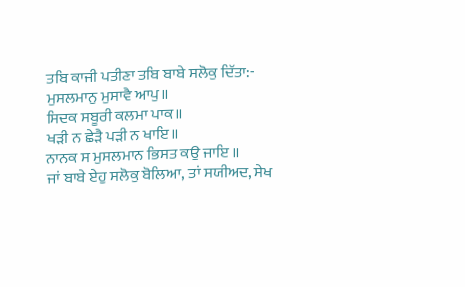ਤਬਿ ਕਾਜੀ ਪਤੀਣਾ ਤਬਿ ਬਾਬੇ ਸਲੋਕੁ ਦਿੱਤਾ:-
ਮੁਸਲਮਾਨੁ ਮੁਸਾਵੈ ਆਪੁ॥
ਸਿਦਕ ਸਬੂਰੀ ਕਲਮਾ ਪਾਕ॥
ਖੜੀ ਨ ਛੇੜੈ ਪੜੀ ਨ ਖਾਇ॥
ਨਾਨਕ ਸ ਮੁਸਲਮਾਨ ਭਿਸਤ ਕਉ ਜਾਇ ॥
ਜਾਂ ਬਾਬੇ ਏਹੁ ਸਲੋਕੁ ਬੋਲਿਆ, ਤਾਂ ਸਯੀਅਦ, ਸੇਖ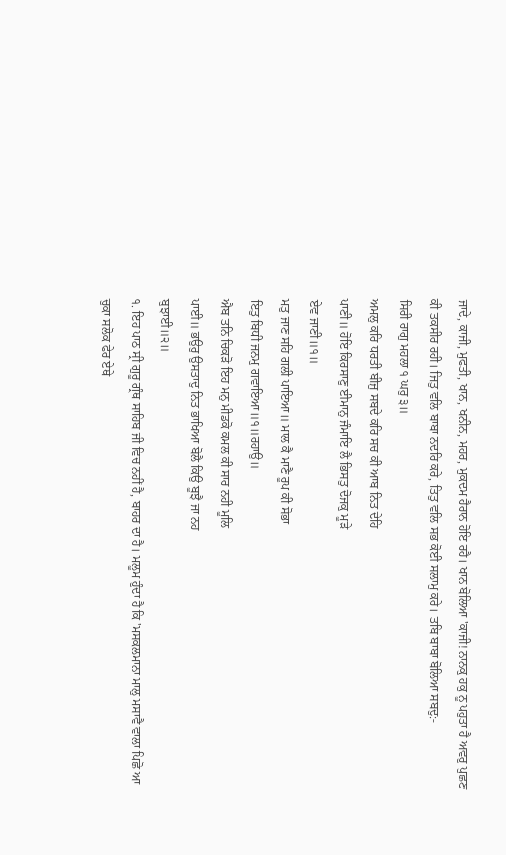ਜਾਦੇ, ਕਾਜੀ, ਮੁਫਤੀ, ਖਾਨ, ਖਨੀਨ, ਮਹਰ, ਮੁਕਦਮ ਹੈਰਾਨ ਹੋਇ ਰਹੈ। ਖਾਨ ਬੋਲਿਆ 'ਕਾਜੀ! ਨਾਨਕੁ ਹਕੁ ਨੂ ਪਹੁਤਾ ਹੈ ਅਵਰੁ ਪੁਛਣ ਕੀ ਤਕਸੀਰ ਰਹੀ। ਜਿਤੁ ਵਲਿ ਬਾਬਾ ਨਦਰਿ ਕਰੇ, ਤਿਤੁ ਵਲਿ ਸਭ ਕੋਈ ਸਲਾਮੁ ਕਰੇ। ਤਬਿ ਬਾਬਾ ਬੋਲਿਆ ਸਬਦੁ:-
ਸਿਰੀ ਰਾਗੁ ਮਹਲਾ ੧ ਘਰੁ ੩॥
ਅਮਲੁ ਕਰਿ ਧਰਤੀ ਬੀਜੁ ਸਬਦੇ ਕਰਿ ਸਚ ਕੀ ਆਬ ਨਿਤ ਦੇਹਿ
ਪਾਣੀ॥ ਹੋਇ ਕਿਰਸਾਣੁ ਈਮਾਨੁ ਜੰਮਾਇ ਲੈ ਭਿਸਤੁ ਦੋਜਕੁ ਮੂੜੇ
ਏਵ ਜਾਣੀ॥੧॥
ਮਤੁ ਜਾਣ ਸਹਿ ਗਲੀ ਪਾਇਆ॥ ਮਾਲ ਕੈ ਮਾਣੈ ਰੂਪ ਕੀ ਸੋਭਾ
ਇਤੁ ਬਿਧੀ ਜਨਮੁ ਗਵਾਇਆ॥੧॥ਰਹਾਉ॥
ਐਬ ਤਨਿ ਚਿਕੜੋ ਇਹ ਮਨੁ ਮੀਡਕੋ ਕਮਲ ਕੀ ਸਾਰ ਨਹੀ ਮੂਲਿ
ਪਾਈ॥ ਭਉਰੁ ਉਸਤਾਦੁ ਨਿਤ ਭਾਖਿਆ ਬੋਲੈ ਕਿਉ ਬੂਝੈ ਜਾ ਨਹ
ਬੁਝਾਈ॥੨॥
੧. ਇਹ ਪਾਠ ਸ੍ਰੀ ਗੁਰੂ ਗ੍ਰੰਥ ਸਾਹਿਬ ਜੀ ਵਿਚ ਨਹੀਂ ਹੈ, ਬਾਹਰ ਦਾ ਹੈ। ਮਲੂਮ ਹੁੰਦਾ ਹੈ ਕਿ 'ਮਸਕਲਮਾਨਾ ਮਾਲੁ ਮਸਾਵੈ ਵਾਲਾ ਪਿਛੋ ਆ ਚੁਕਾ ਸਲੋਕ ਫੇਰ ਏਥੇ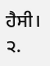ਹੈਸੀ।
੨.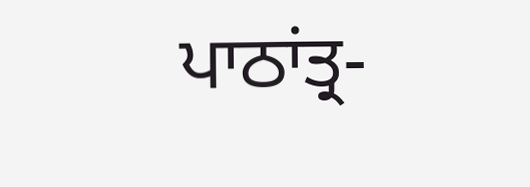ਪਾਠਾਂਤ੍ਰ-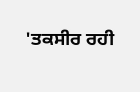'ਤਕਸੀਰ ਰਹੀ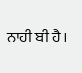ਨਾਹੀ ਬੀ ਹੈ।